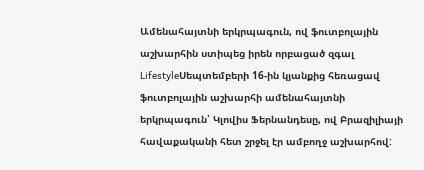Ամենահայտնի երկրպագուն, ով ֆուտբոլային աշխարհին ստիպեց իրեն որբացած զգալ
LifestyleՍեպտեմբերի 16-ին կյանքից հեռացավ ֆուտբոլային աշխարհի ամենահայտնի երկրպագուն՝ Կլովիս Ֆերնանդեսը, ով Բրազիլիայի հավաքականի հետ շրջել էր ամբողջ աշխարհով: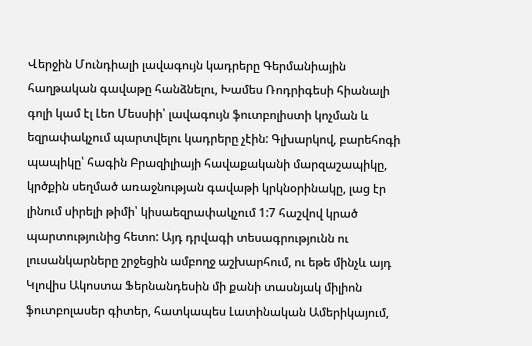Վերջին Մունդիալի լավագույն կադրերը Գերմանիային հաղթական գավաթը հանձնելու, Խամես Ռոդրիգեսի հիանալի գոլի կամ էլ Լեո Մեսսիի՝ լավագույն ֆուտբոլիստի կոչման և եզրափակչում պարտվելու կադրերը չէին: Գլխարկով, բարեհոգի պապիկը՝ հագին Բրազիլիայի հավաքականի մարզաշապիկը, կրծքին սեղմած առաջնության գավաթի կրկնօրինակը, լաց էր լինում սիրելի թիմի՝ կիսաեզրափակչում 1:7 հաշվով կրած պարտությունից հետո: Այդ դրվագի տեսագրությունն ու լուսանկարները շրջեցին ամբողջ աշխարհում, ու եթե մինչև այդ Կլովիս Ակոստա Ֆերնանդեսին մի քանի տասնյակ միլիոն ֆուտբոլասեր գիտեր, հատկապես Լատինական Ամերիկայում,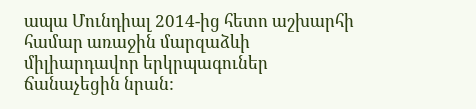ապա Մունդիալ 2014-ից հետո աշխարհի համար առաջին մարզաձևի միլիարդավոր երկրպագուներ ճանաչեցին նրան: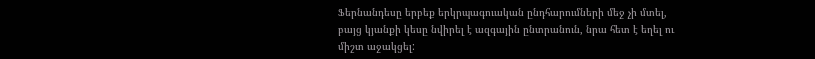Ֆերնանդեսը երբեք երկրպագուական ընդհարումների մեջ չի մտել, բայց կյանքի կեսը նվիրել է ազգային ընտրանուն, նրա հետ է եղել ու միշտ աջակցել: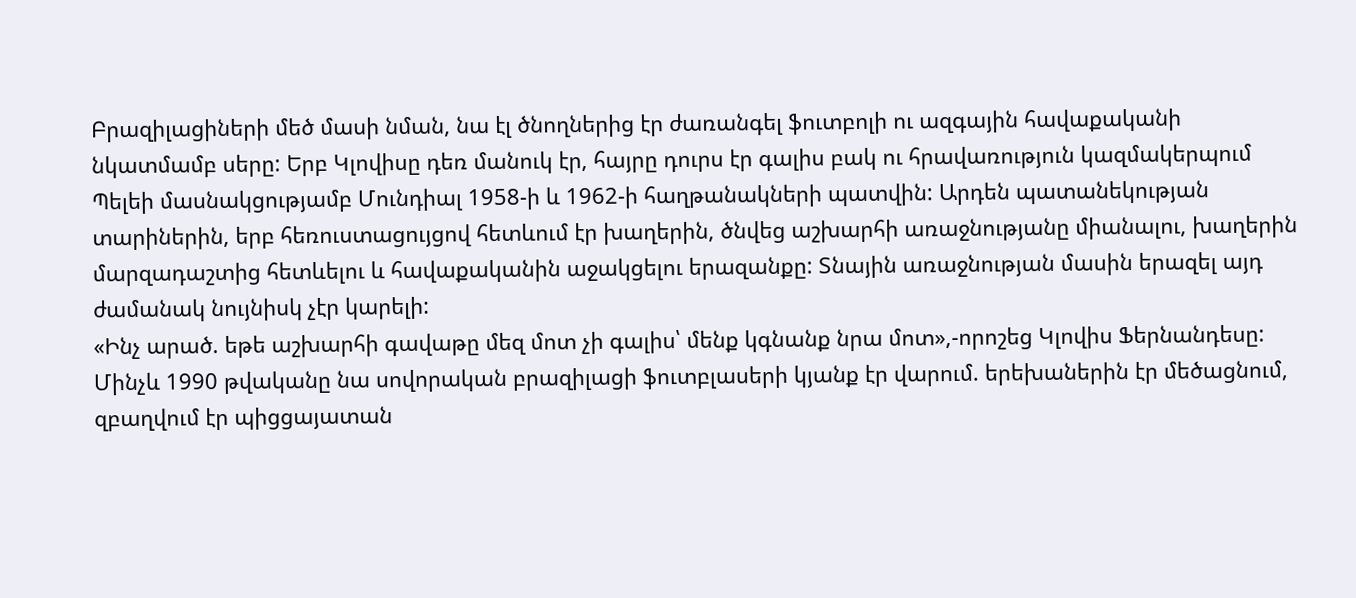Բրազիլացիների մեծ մասի նման, նա էլ ծնողներից էր ժառանգել ֆուտբոլի ու ազգային հավաքականի նկատմամբ սերը: Երբ Կլովիսը դեռ մանուկ էր, հայրը դուրս էր գալիս բակ ու հրավառություն կազմակերպում Պելեի մասնակցությամբ Մունդիալ 1958-ի և 1962-ի հաղթանակների պատվին: Արդեն պատանեկության տարիներին, երբ հեռուստացույցով հետևում էր խաղերին, ծնվեց աշխարհի առաջնությանը միանալու, խաղերին մարզադաշտից հետևելու և հավաքականին աջակցելու երազանքը: Տնային առաջնության մասին երազել այդ ժամանակ նույնիսկ չէր կարելի:
«Ինչ արած. եթե աշխարհի գավաթը մեզ մոտ չի գալիս՝ մենք կգնանք նրա մոտ»,-որոշեց Կլովիս Ֆերնանդեսը: Մինչև 1990 թվականը նա սովորական բրազիլացի ֆուտբլասերի կյանք էր վարում. երեխաներին էր մեծացնում, զբաղվում էր պիցցայատան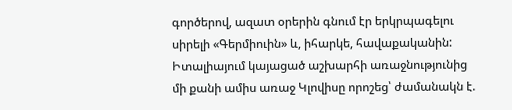գործերով, ազատ օրերին գնում էր երկրպագելու սիրելի «Գերմիուին» և, իհարկե, հավաքականին: Իտալիայում կայացած աշխարհի առաջնությունից մի քանի ամիս առաջ Կլովիսը որոշեց՝ ժամանակն է.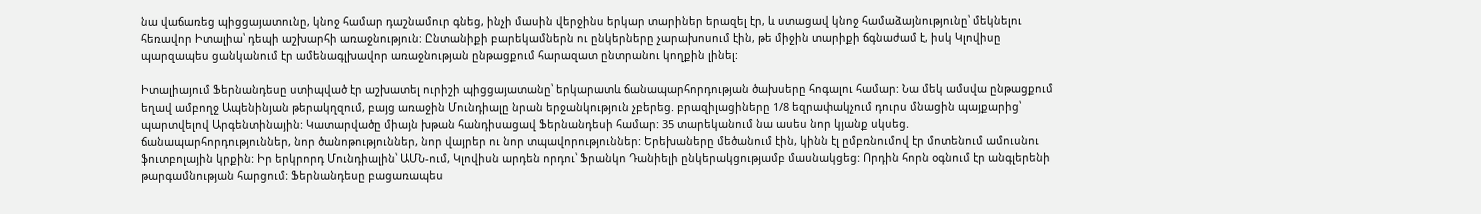նա վաճառեց պիցցայատունը, կնոջ համար դաշնամուր գնեց, ինչի մասին վերջինս երկար տարիներ երազել էր, և ստացավ կնոջ համաձայնությունը՝ մեկնելու հեռավոր Իտալիա՝ դեպի աշխարհի առաջնություն: Ընտանիքի բարեկամներն ու ընկերները չարախոսում էին, թե միջին տարիքի ճգնաժամ է, իսկ Կլովիսը պարզապես ցանկանում էր ամենագլխավոր առաջնության ընթացքում հարազատ ընտրանու կողքին լինել:

Իտալիայում Ֆերնանդեսը ստիպված էր աշխատել ուրիշի պիցցայատանը՝ երկարատև ճանապարհորդության ծախսերը հոգալու համար: Նա մեկ ամսվա ընթացքում եղավ ամբողջ Ապենինյան թերակղզում, բայց առաջին Մունդիալը նրան երջանկություն չբերեց. բրազիլացիները 1/8 եզրափակչում դուրս մնացին պայքարից՝ պարտվելով Արգենտինային: Կատարվածը միայն խթան հանդիսացավ Ֆերնանդեսի համար: 35 տարեկանում նա ասես նոր կյանք սկսեց. ճանապարհորդություններ, նոր ծանոթություններ, նոր վայրեր ու նոր տպավորություններ: Երեխաները մեծանում էին, կինն էլ ըմբռնումով էր մոտենում ամուսնու ֆուտբոլային կրքին: Իր երկրորդ Մունդիալին՝ ԱՄՆ-ում, Կլովիսն արդեն որդու՝ Ֆրանկո Դանիելի ընկերակցությամբ մասնակցեց: Որդին հորն օգնում էր անգլերենի թարգամնության հարցում: Ֆերնանդեսը բացառապես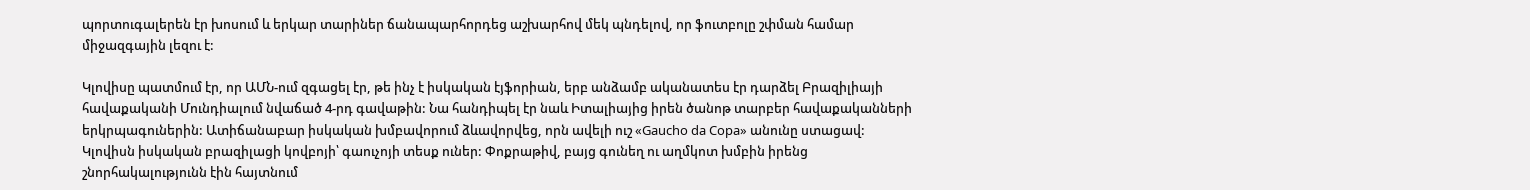պորտուգալերեն էր խոսում և երկար տարիներ ճանապարհորդեց աշխարհով մեկ պնդելով, որ ֆուտբոլը շփման համար միջազգային լեզու է:

Կլովիսը պատմում էր, որ ԱՄՆ-ում զգացել էր, թե ինչ է իսկական էյֆորիան, երբ անձամբ ականատես էր դարձել Բրազիլիայի հավաքականի Մունդիալում նվաճած 4-րդ գավաթին: Նա հանդիպել էր նաև Իտալիայից իրեն ծանոթ տարբեր հավաքականների երկրպագուներին: Ատիճանաբար իսկական խմբավորում ձևավորվեց, որն ավելի ուշ «Gaucho da Copa» անունը ստացավ: Կլովիսն իսկական բրազիլացի կովբոյի՝ գաուչոյի տեսք ուներ: Փոքրաթիվ, բայց գունեղ ու աղմկոտ խմբին իրենց շնորհակալությունն էին հայտնում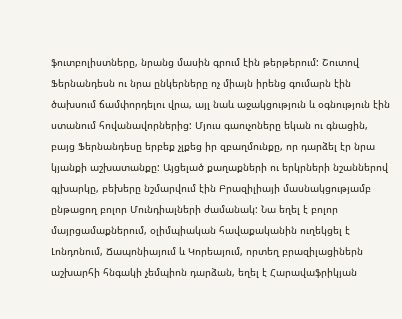ֆուտբոլիստները, նրանց մասին գրում էին թերթերում: Շուտով Ֆերնանդեսն ու նրա ընկերները ոչ միայն իրենց գումարն էին ծախսում ճամփորդելու վրա, այլ նաև աջակցություն և օգնություն էին ստանում հովանավորներից: Մյուս գաուչոները եկան ու գնացին, բայց Ֆերնանդեսը երբեք չլքեց իր զբաղմունքը, որ դարձել էր նրա կյանքի աշխատանքը: Այցելած քաղաքների ու երկրների նշաններով գլխարկը, բեխերը նշմարվում էին Բրազիլիայի մասնակցությամբ ընթացող բոլոր Մունդիալների ժամանակ: Նա եղել է բոլոր մայրցամաքներում, օլիմպիական հավաքականին ուղեկցել է Լոնդոնում, Ճապոնիայում և Կորեայում, որտեղ բրազիլացիներն աշխարհի հնգակի չեմպիոն դարձան, եղել է Հարավաֆրիկյան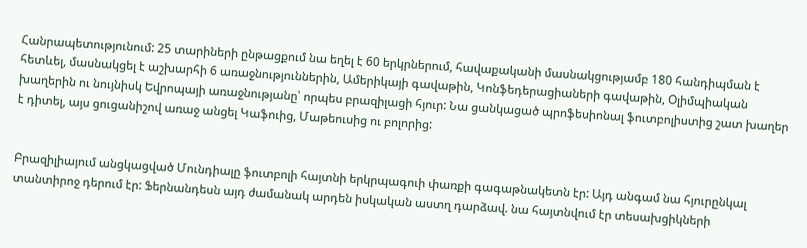Հանրապետությունում: 25 տարիների ընթացքում նա եղել է 60 երկրներում, հավաքականի մասնակցությամբ 180 հանդիպման է հետևել, մասնակցել է աշխարհի 6 առաջնություններին, Ամերիկայի գավաթին, Կոնֆեդերացիաների գավաթին, Օլիմպիական խաղերին ու նույնիսկ Եվրոպայի առաջնությանը՝ որպես բրազիլացի հյուր: Նա ցանկացած պրոֆեսիոնալ ֆուտբոլիստից շատ խաղեր է դիտել, այս ցուցանիշով առաջ անցել Կաֆուից, Մաթեուսից ու բոլորից:


Բրազիլիայում անցկացված Մունդիալը ֆուտբոլի հայտնի երկրպագուի փառքի գագաթնակետն էր: Այդ անգամ նա հյուրընկալ տանտիրոջ դերում էր: Ֆերնանդեսն այդ ժամանակ արդեն իսկական աստղ դարձավ. նա հայտնվում էր տեսախցիկների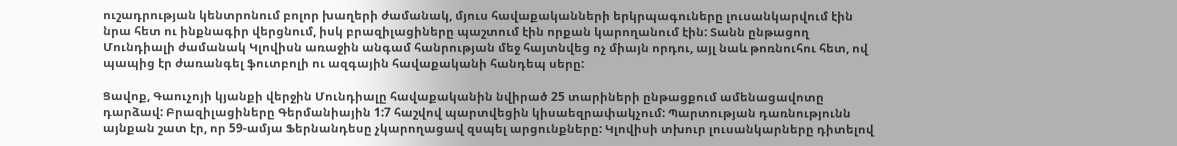ուշադրության կենտրոնում բոլոր խաղերի ժամանակ, մյուս հավաքականների երկրպագուները լուսանկարվում էին նրա հետ ու ինքնագիր վերցնում, իսկ բրազիլացիները պաշտում էին որքան կարողանում էին: Տանն ընթացող Մունդիալի ժամանակ Կլովիսն առաջին անգամ հանրության մեջ հայտնվեց ոչ միայն որդու, այլ նաև թոռնուհու հետ, ով պապից էր ժառանգել ֆուտբոլի ու ազգային հավաքականի հանդեպ սերը:

Ցավոք, Գաուչոյի կյանքի վերջին Մունդիալը հավաքականին նվիրած 25 տարիների ընթացքում ամենացավոտը դարձավ: Բրազիլացիները Գերմանիային 1:7 հաշվով պարտվեցին կիսաեզրափակչում: Պարտության դառնությունն այնքան շատ էր, որ 59-ամյա Ֆերնանդեսը չկարողացավ զսպել արցունքները: Կլովիսի տխուր լուսանկարները դիտելով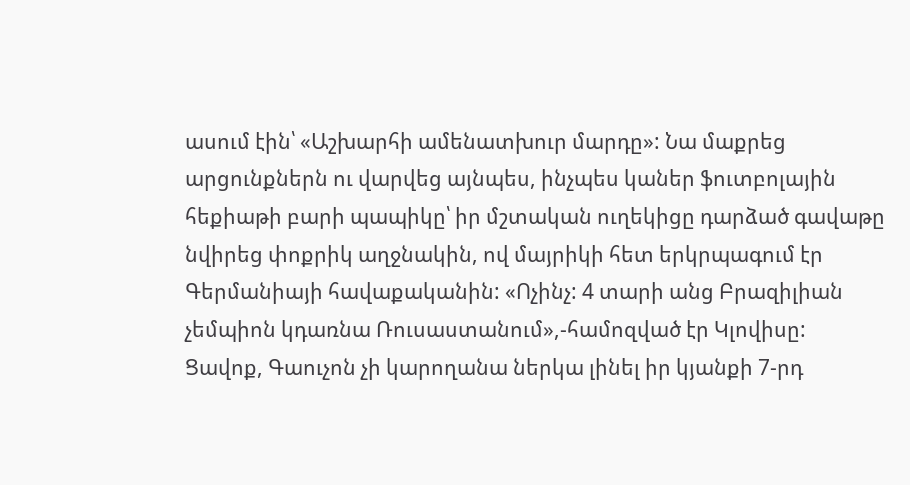ասում էին՝ «Աշխարհի ամենատխուր մարդը»: Նա մաքրեց արցունքներն ու վարվեց այնպես, ինչպես կաներ ֆուտբոլային հեքիաթի բարի պապիկը՝ իր մշտական ուղեկիցը դարձած գավաթը նվիրեց փոքրիկ աղջնակին, ով մայրիկի հետ երկրպագում էր Գերմանիայի հավաքականին: «Ոչինչ: 4 տարի անց Բրազիլիան չեմպիոն կդառնա Ռուսաստանում»,-համոզված էր Կլովիսը:
Ցավոք, Գաուչոն չի կարողանա ներկա լինել իր կյանքի 7-րդ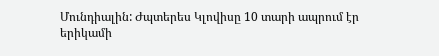Մունդիալին: Ժպտերես Կլովիսը 10 տարի ապրում էր երիկամի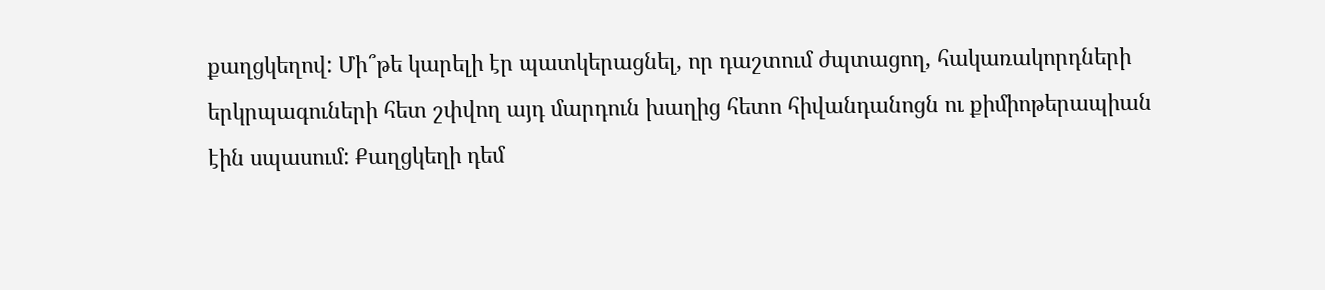քաղցկեղով: Մի՞թե կարելի էր պատկերացնել, որ դաշտում ժպտացող, հակառակորդների երկրպագուների հետ շփվող այդ մարդուն խաղից հետո հիվանդանոցն ու քիմիոթերապիան էին սպասում: Քաղցկեղի դեմ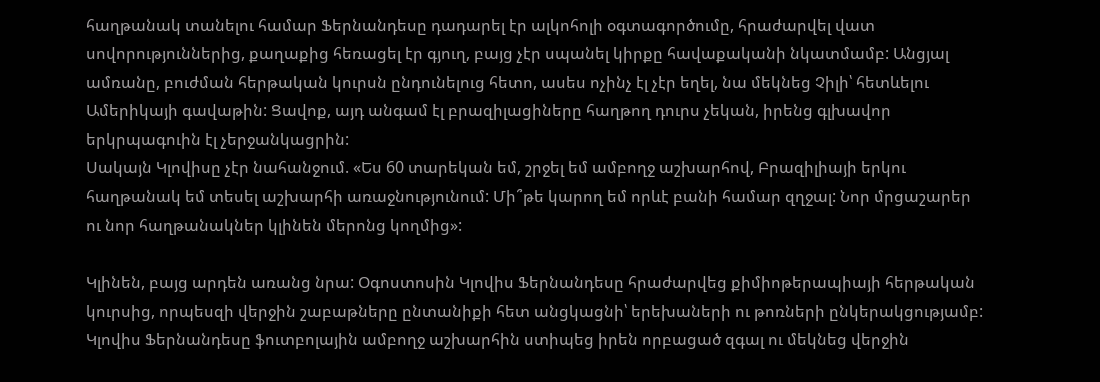հաղթանակ տանելու համար Ֆերնանդեսը դադարել էր ալկոհոլի օգտագործումը, հրաժարվել վատ սովորություններից, քաղաքից հեռացել էր գյուղ, բայց չէր սպանել կիրքը հավաքականի նկատմամբ: Անցյալ ամռանը, բուժման հերթական կուրսն ընդունելուց հետո, ասես ոչինչ էլ չէր եղել, նա մեկնեց Չիլի՝ հետևելու Ամերիկայի գավաթին: Ցավոք, այդ անգամ էլ բրազիլացիները հաղթող դուրս չեկան, իրենց գլխավոր երկրպագուին էլ չերջանկացրին:
Սակայն Կլովիսը չէր նահանջում. «Ես 60 տարեկան եմ, շրջել եմ ամբողջ աշխարհով, Բրազիլիայի երկու հաղթանակ եմ տեսել աշխարհի առաջնությունում: Մի՞թե կարող եմ որևէ բանի համար զղջալ: Նոր մրցաշարեր ու նոր հաղթանակներ կլինեն մերոնց կողմից»:

Կլինեն, բայց արդեն առանց նրա: Օգոստոսին Կլովիս Ֆերնանդեսը հրաժարվեց քիմիոթերապիայի հերթական կուրսից, որպեսզի վերջին շաբաթները ընտանիքի հետ անցկացնի՝ երեխաների ու թոռների ընկերակցությամբ: Կլովիս Ֆերնանդեսը ֆուտբոլային ամբողջ աշխարհին ստիպեց իրեն որբացած զգալ ու մեկնեց վերջին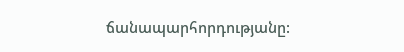ճանապարհորդությանը: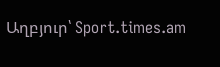Աղբյուր՝ Sport.times.am